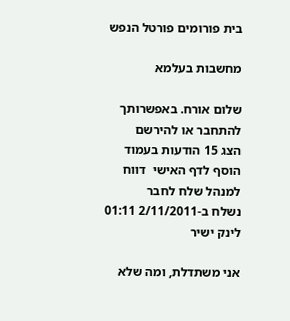בית פורומים פורטל הנפש

מחשבות בעלמא

שלום אורח. באפשרותך להתחבר או להירשם
הצג 15 הודעות בעמוד הוסף לדף האישי  דווח למנהל שלח לחבר
נשלח ב-2/11/2011 01:11 לינק ישיר

אני משתדלת, ומה שלא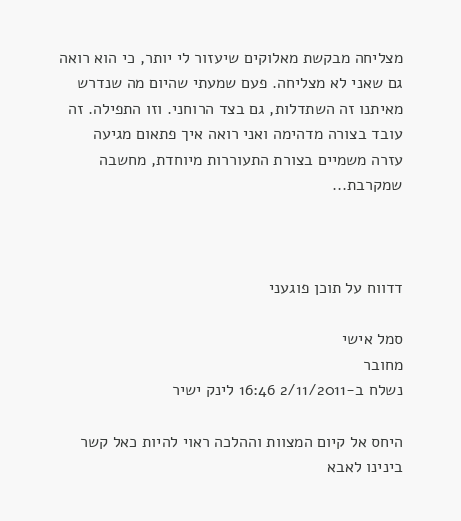מצליחה מבקשת מאלוקים שיעזור לי יותר, כי הוא רואה גם שאני לא מצליחה. פעם שמעתי שהיום מה שנדרש מאיתנו זה השתדלות, גם בצד הרוחני. וזו התפילה. זה עובד בצורה מדהימה ואני רואה איך פתאום מגיעה עזרה משמיים בצורת התעוררות מיוחדת, מחשבה שמקרבת...



דדווח על תוכן פוגעני

סמל אישי
מחובר
נשלח ב-2/11/2011 16:46 לינק ישיר

היחס אל קיום המצוות וההלכה ראוי להיות כאל קשר בינינו לאבא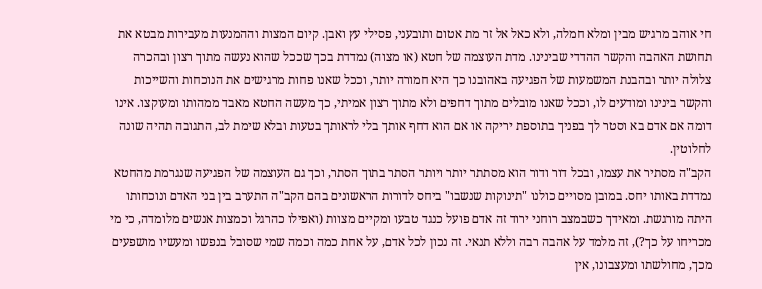חי אוהב מרגיש מבין ומלא חמלה, ולא כאל אל זר מת אטום ותובעני, פסילי עץ ואבן. קיום המצות וההמנעות מעבירות מבטא את תחושת האהבה והקשר ההדדי שבינינו. מדת העוצמה של חטא (או מצוה) נמדדת בכך שככל שהוא נעשה מתוך רצון ובהכרה צלולה יותר ובהבנת המשמעות של הפגיעה באהובנו כך היא חמורה יותר, וככל שאנו פחות מרגישים את הנוכחות והשייכות והקשר בינינו ומודעים לו, וככל שאנו מובלים מתוך דחפים ולא מתוך רצון אמיתי, כך מעשה החטא מאבד ממהותו ומעוקצו. אינו דומה אם אדם בא וסטר לך בפניך בתוספת יריקה או אם הוא דחף אותך בלי לראותך בטעות ובלא שימת לב, התגובה תהיה שונה לחלוטין.
הקב"ה מסתיר את עצמו, ובכל דור ודור הוא מסתתר יותר ויותר הסתר בתוך הסתר, וכך גם העוצמה של הפגיעה שנגרמת מהחטא נמדדת באותו יחס. במובן מסויים כולנו "תינוקות שנשבו" ביחס לדורות הראשונים בהם הקב"ה התערב בין בני האדם ונוכחותו היתה מורגשת. ומאידך כשבמצב רוחני ירוד זה אדם פועל כנגד טבעו ומקיים מצוות (ואפילו כהרגל וכמצות אנשים מלומדה, כי מי מכריחו על כך?), זה מלמד על אהבה רבה וללא תנאי. זה נכון לכל אדם, על אחת כמה וכמה שמי שסובל בנפשו ומעשיו מושפעים מכך, מחולשתו ומעצבונו, אין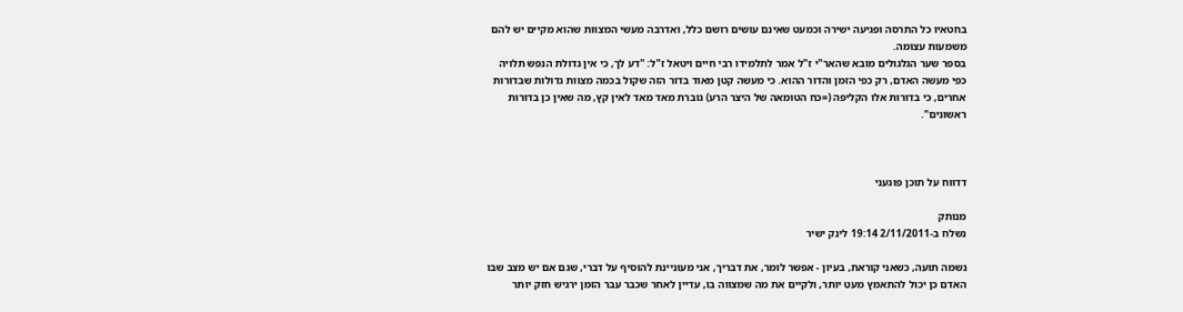בחטאיו כל התרסה ופגיעה ישירה וכמעט שאינם עושים רושם כלל, ואדרבה מעשי המצוות שהוא מקיים יש להם משמעות עצומה.
בספר שער הגלגולים מובא שהאר"י ז"ל אמר לתלמידו רבי חיים ויטאל ז"ל: "דע לך, כי אין גדולת הנפש תלויה כפי מעשה האדם, רק כפי הזמן והדור ההוא. כי מעשה קטן מאוד בדור הזה שקול בכמה מצוות גדולות שבדורות אחרים, כי בדורות אלו הקליפה (=כח הטומאה של היצר הרע) גוברת מאד מאד לאין קץ, מה שאין כן בדורות ראשונים".



דדווח על תוכן פוגעני

מנותק
נשלח ב-2/11/2011 19:14 לינק ישיר

נשמה תועה, כשאני קוראת, בעיון - אפשר לומר, את דבריך, אני מעוניינת להוסיף על דברי, שגם אם יש מצב שבו האדם כן יכול להתאמץ מעט יותר, ולקיים את מה שמצווה בו, עדיין לאחר שכבר עבר הזמן ירגיש חזק יותר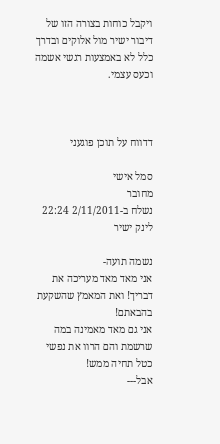ויקבל כוחות בצורה הזו של דיבור ישיר מול אלוקים ובדרך כלל לא באמצעות רגשי אשמה וכעס עצמי.



דדווח על תוכן פוגעני

סמל אישי
מחובר
נשלח ב-2/11/2011 22:24 לינק ישיר

נשמה תועה-
אני מאד מאד מעריכה את דבריך! ואת המאמץ שהשקעת בהבאתם!
אני גם מאד מאמינה במה שרשמת והם הרוו את נפשי כטל תחיה ממש!
אבל---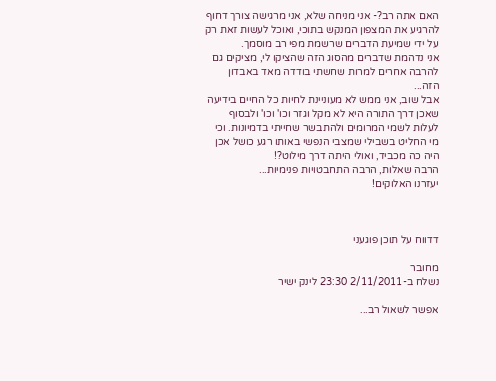האם אתה רב?- אני מניחה שלא, אני מרגישה צורך דחוף להרגיע את המצפון המנקש בתוכי, ואוכל לעשות זאת רק על ידי שמיעת הדברים שרשמת מפי רב מוסמך.
אני נדהמת שדברים מהסוג הזה שהציקו לי, מציקים גם להרבה אחרים למרות שחשתי בודדה מאד באבדון הזה...
אבל שוב, אני ממש לא מעוניינת לחיות כל החיים בידיעה שאכן דרך התורה היא לא מקל וגזר וכו' וכו' ולבסוף לעלות לשמי המרומים ולהתבשר שחייתי בדמיונות. וכי מי החליט בשבילי שמצבי הנפשי באותו רגע כושל אכן היה כה מכביד, ואולי היתה דרך מילוט?!
הרבה שאלות, הרבה התחבטויות פנימיות...
יעזרנו האלוקים!



דדווח על תוכן פוגעני

מחובר
נשלח ב-2/11/2011 23:30 לינק ישיר

אפשר לשאול רב...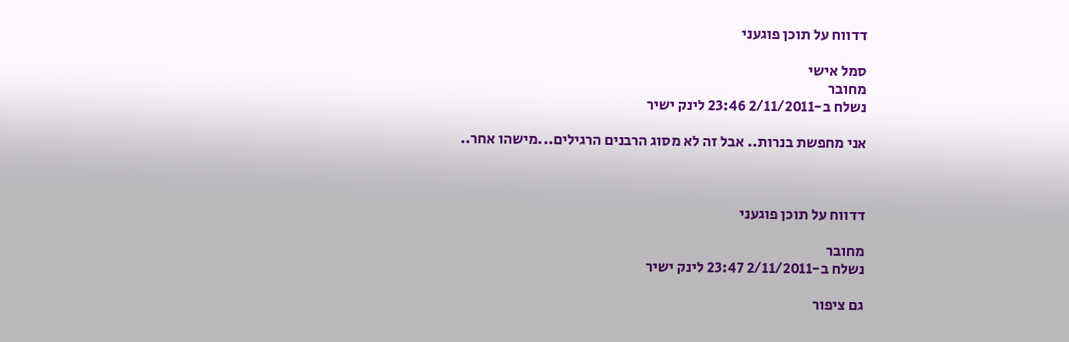דדווח על תוכן פוגעני

סמל אישי
מחובר
נשלח ב-2/11/2011 23:46 לינק ישיר

אני מחפשת בנרות.. אבל זה לא מסוג הרבנים הרגילים...מישהו אחר..



דדווח על תוכן פוגעני

מחובר
נשלח ב-2/11/2011 23:47 לינק ישיר

גם ציפור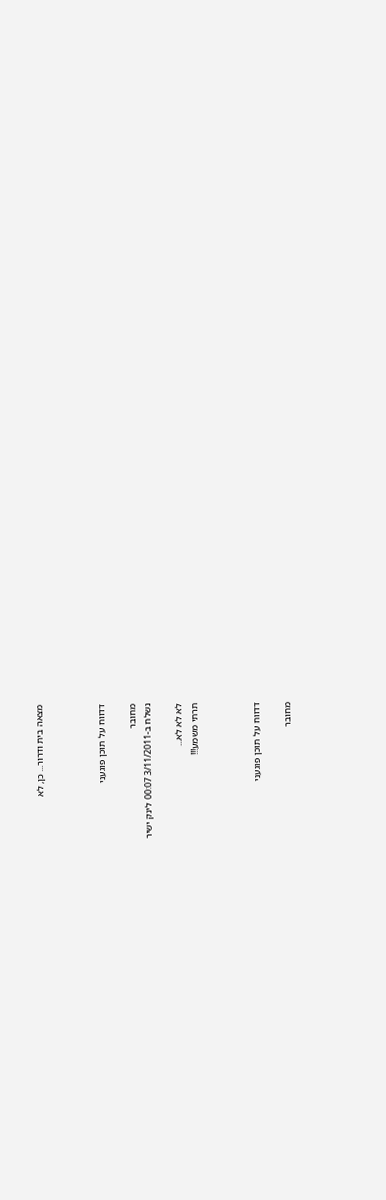מצאה בית ודרור... כן, לא



דדווח על תוכן פוגעני

מחובר
נשלח ב-3/11/2011 00:07 לינק ישיר

לא לא לא...
תרתי משמע!!!



דדווח על תוכן פוגעני

מחובר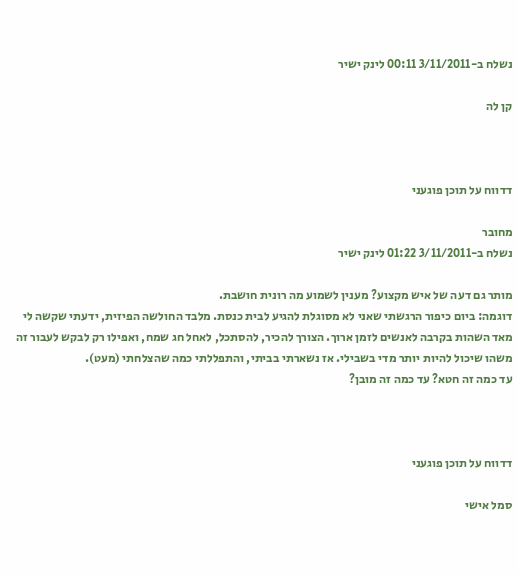נשלח ב-3/11/2011 00:11 לינק ישיר

קן לה



דדווח על תוכן פוגעני

מחובר
נשלח ב-3/11/2011 01:22 לינק ישיר

מותר גם דעה של איש מקצוע? מענין לשמוע מה רונית חושבת.
דוגמה: ביום כיפור הרגשתי שאני לא מסוגלת להגיע לבית כנסת. מלבד החולשה הפיזית, ידעתי שקשה לי מאד השהות בקרבה לאנשים לזמן ארוך. הצורך להכיר, להסתכל, לאחל חג שמח, ואפילו רק לבקש לעבור זה משהו שיכול להיות יותר מדי בשבילי. אז נשארתי בביתי, והתפללתי כמה שהצלחתי (מעט).
עד כמה זה חטא? עד כמה זה מובן?



דדווח על תוכן פוגעני

סמל אישי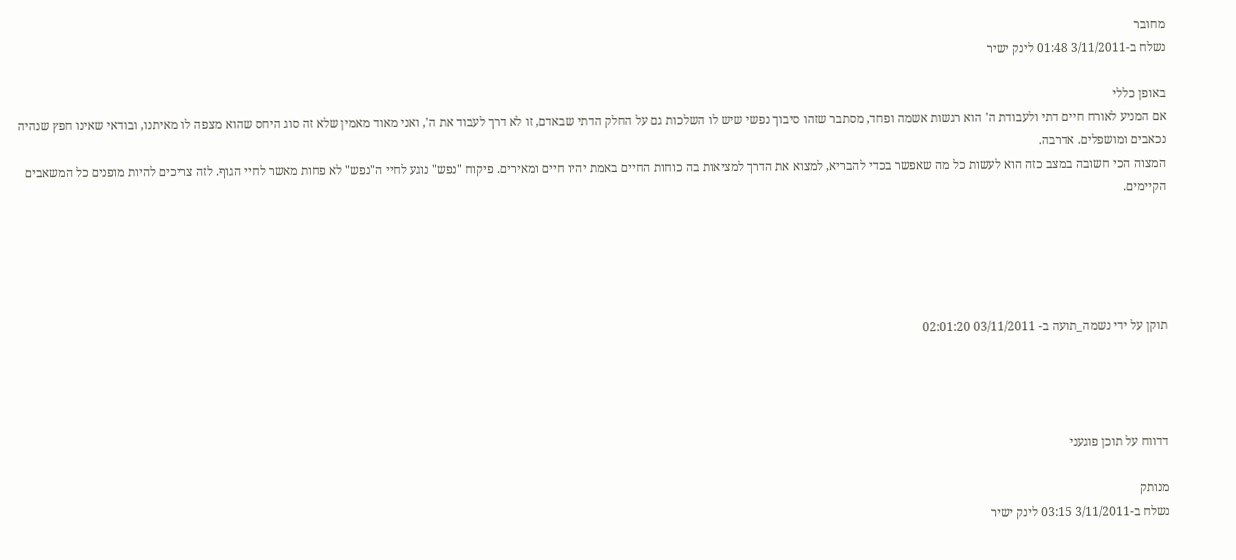מחובר
נשלח ב-3/11/2011 01:48 לינק ישיר

באופן כללי
אם המניע לאורח חיים דתי ולעבודת ה' הוא רגשות אשמה ופחד, מסתבר שזהו סיבוך נפשי שיש לו השלכות גם על החלק הדתי שבאדם, זו לא דרך לעבוד את ה', ואני מאוד מאמין שלא זה סוג היחס שהוא מצפה לו מאיתנו, ובודאי שאינו חפץ שנהיה נכאבים ומושפלים. אדרבה.
המצוה הכי חשובה במצב כזה הוא לעשות כל מה שאפשר בכדי להבריא, למצוא את הדרך למציאות בה כוחות החיים באמת יהיו חיים ומאירים. פיקוח "נפש" נוגע לחיי ה"נפש" לא פחות מאשר לחיי הגוף. לזה צריכים להיות מופנים כל המשאבים הקיימים.





תוקן על ידי נשמה_תועה ב- 03/11/2011 02:01:20




דדווח על תוכן פוגעני

מנותק
נשלח ב-3/11/2011 03:15 לינק ישיר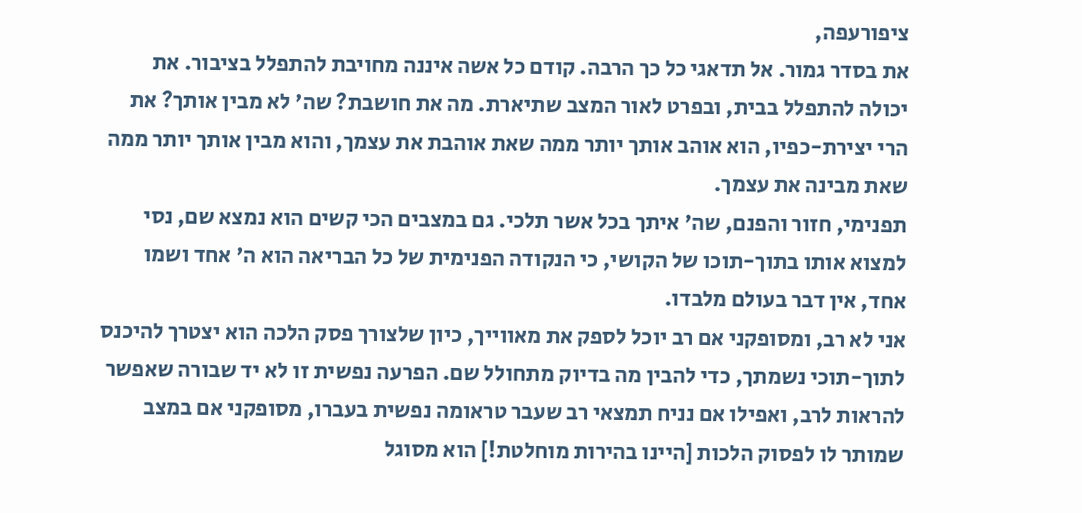ציפורעפה,
את בסדר גמור. אל תדאגי כל כך הרבה. קודם כל אשה איננה מחויבת להתפלל בציבור. את יכולה להתפלל בבית, ובפרט לאור המצב שתיארת. מה את חושבת? שה' לא מבין אותך? את הרי יצירת-כפיו, הוא אוהב אותך יותר ממה שאת אוהבת את עצמך, והוא מבין אותך יותר ממה שאת מבינה את עצמך.
תפנימי, חזור והפנם, שה' איתך בכל אשר תלכי. גם במצבים הכי קשים הוא נמצא שם, נסי למצוא אותו בתוך-תוכו של הקושי, כי הנקודה הפנימית של כל הבריאה הוא ה' אחד ושמו אחד, אין דבר בעולם מלבדו.
אני לא רב, ומסופקני אם רב יוכל לספק את מאווייך, כיון שלצורך פסק הלכה הוא יצטרך להיכנס לתוך-תוכי נשמתך, כדי להבין מה בדיוק מתחולל שם. הפרעה נפשית זו לא יד שבורה שאפשר להראות לרב, ואפילו אם נניח תמצאי רב שעבר טראומה נפשית בעברו, מסופקני אם במצב שמותר לו לפסוק הלכות [היינו בהירות מוחלטת!] הוא מסוגל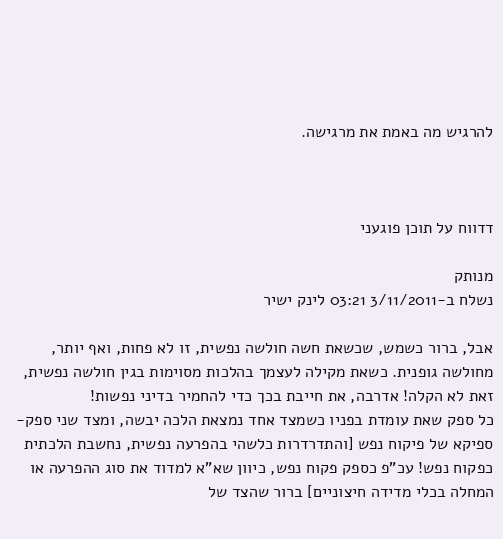להרגיש מה באמת את מרגישה.



דדווח על תוכן פוגעני

מנותק
נשלח ב-3/11/2011 03:21 לינק ישיר

אבל, ברור כשמש, שכשאת חשה חולשה נפשית, זו לא פחות, ואף יותר, מחולשה גופנית. כשאת מקילה לעצמך בהלכות מסוימות בגין חולשה נפשית, זאת לא הקלה! אדרבה, את חייבת בכך כדי להחמיר בדיני נפשות!
כל ספק שאת עומדת בפניו כשמצד אחד נמצאת הלכה יבשה, ומצד שני ספק-ספיקא של פיקוח נפש [והתדרדרות כלשהי בהפרעה נפשית, נחשבת הלכתית כפקוח נפש! עכ"פ כספק פקוח נפש, כיוון שא"א למדוד את סוג ההפרעה או המחלה בכלי מדידה חיצוניים] ברור שהצד של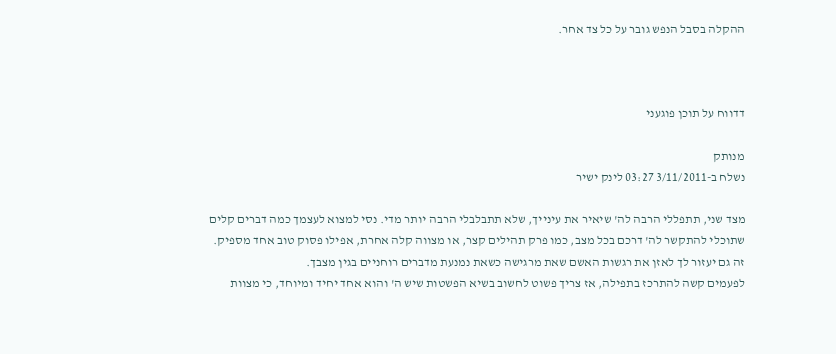ההקלה בסבל הנפש גובר על כל צד אחר.



דדווח על תוכן פוגעני

מנותק
נשלח ב-3/11/2011 03:27 לינק ישיר

מצד שני, תתפללי הרבה לה' שיאיר את עינייך, שלא תתבלבלי הרבה יותר מדי. נסי למצוא לעצמך כמה דברים קלים שתוכלי להתקשר לה' דרכם בכל מצב, כמו פרק תהילים קצר, או מצווה קלה אחרת, אפילו פסוק טוב אחד מספיק. זה גם יעזור לך לאזן את רגשות האשם שאת מרגישה כשאת נמנעת מדברים רוחניים בגין מצבך.
לפעמים קשה להתרכז בתפילה, אז צריך פשוט לחשוב בשיא הפשטות שיש ה' והוא אחד יחיד ומיוחד, כי מצוות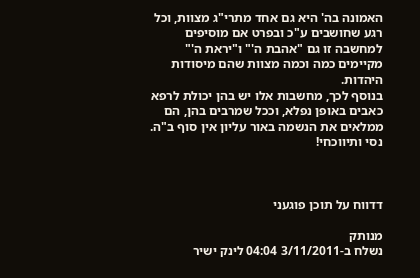האמונה בה' היא גם אחד מתרי"ג מצוות, וכל רגע שחושבים ע"כ ובפרט אם מוסיפים למחשבה זו גם "אהבת ה'" ו"יראת ה'" מקיימים כמה וכמה מצוות שהם מיסודות היהדות.
בנוסף לכך, מחשבות אלו יש בהן יכולת לרפא כאבים באופן נפלא, וככל שמרבים בהן, הם ממלאים את הנשמה באור עליון אין סוף ב"ה. נסי ותיווכחי!



דדווח על תוכן פוגעני

מנותק
נשלח ב-3/11/2011 04:04 לינק ישיר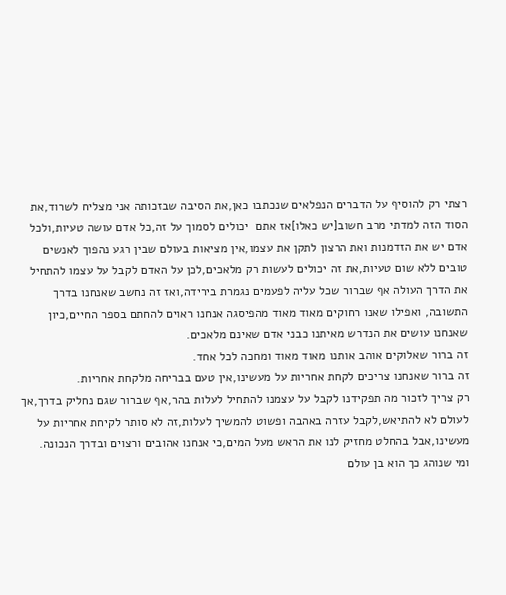רצתי רק להוסיף על הדברים הנפלאים שנכתבו כאן,את הסיבה שבזכותה אני מצליח לשרוד,את הסוד הזה למדתי מרב חשוב[יש כאלו]אז אתם  יכולים לסמוך על זה,כל אדם עושה טעיות,ולכל אדם יש את הזדמנות ואת הרצון לתקן את עצמו,אין מציאות בעולם שבין רגע נהפוך לאנשים טובים ללא שום טעיות,את זה יכולים לעשות רק מלאכים,לכן על האדם לקבל על עצמו להתחיל את הדרך העולה אף שברור שכל עליה לפעמים נגמרת בירידה,ואז זה נחשב שאנחנו בדרך התשובה, ואפילו שאנו רחוקים מאוד מאוד מהפיסגה אנחנו ראוים להחתם בספר החיים,כיון שאנחנו עושים את הנדרש מאיתנו כבני אדם שאינם מלאכים.
זה ברור שאלוקים אוהב אותנו מאוד מאוד ומחכה לכל אחד.
זה ברור שאנחנו צריכים לקחת אחריות על מעשינו,אין טעם בבריחה מלקחת אחריות.
רק צריך לזכור מה תפקידנו לקבל על עצמנו להתחיל לעלות בהר,אף שברור שגם נחליק בדרך,אך לעולם לא להתיאש,לקבל עזרה באהבה ופשוט להמשיך לעלות,זה לא סותר לקיחת אחריות על מעשינו,אבל בהחלט מחזיק לנו את הראש מעל המים,כי אנחנו אהובים ורצוים ובדרך הנכונה.
ומי שנוהג כך הוא בן עולם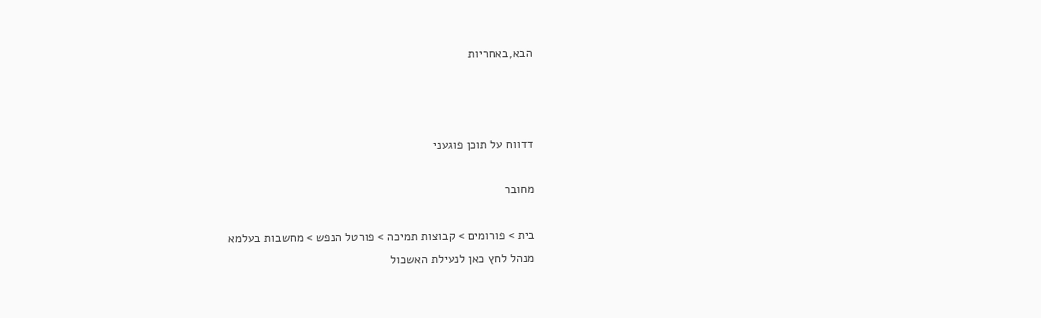הבא,באחריות



דדווח על תוכן פוגעני

מחובר

בית > פורומים > קבוצות תמיכה > פורטל הנפש > מחשבות בעלמא
מנהל לחץ כאן לנעילת האשכול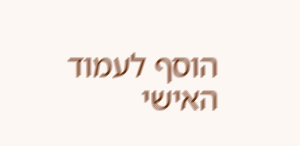הוסף לעמוד האישי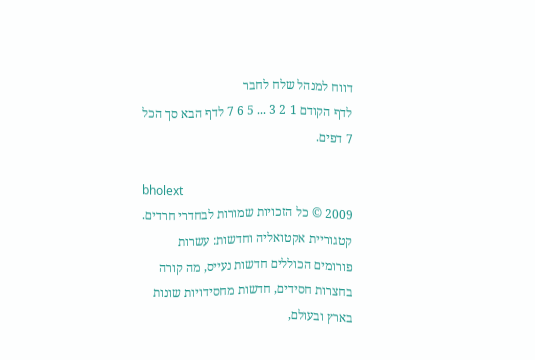דווח למנהל שלח לחבר
לדף הקודם 1 2 3 ... 5 6 7 לדף הבא סך הכל 7 דפים.

bholext
2009 © כל הזכויות שמורות לבחדרי חרדים. קטגוריית אקטואליה וחדשות: עשרות פורומים הכוללים חדשות נעייס, מה קורה בחצרות חסידים, חדשות מחסידויות שונות בארץ ובעולם,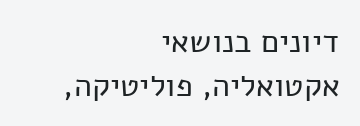דיונים בנושאי אקטואליה, פוליטיקה,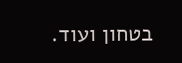בטחון ועוד.